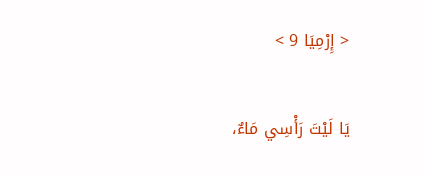< إِرْمِيَا 9 >

يَا لَيْتَ رَأْسِي مَاءٌ،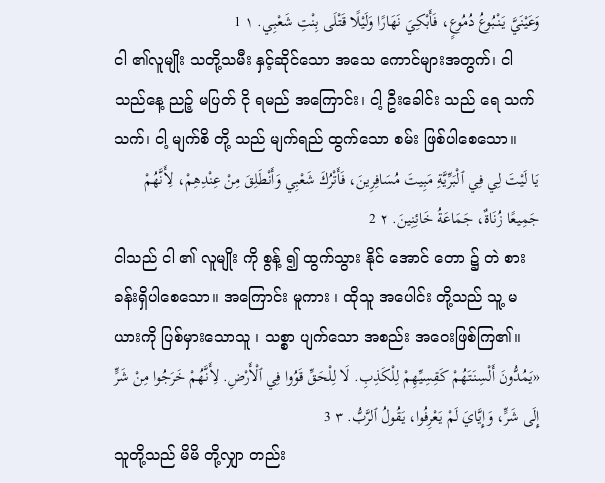وَعَيْنَيَّ يَنْبُوعُ دُمُوعٍ، فَأَبْكِيَ نَهَارًا وَلَيْلًا قَتْلَى بِنْتِ شَعْبِي. ١ 1
ငါ ၏လူမျိုး သတို့သမီး နှင့်ဆိုင်သော အသေ ကောင်များအတွက်၊ ငါသည်နေ့ ညဉ့် မပြတ် ငို ရမည် အကြောင်း၊ ငါ့ ဦးခေါင်း သည် ရေ သက်သက်၊ ငါ့ မျက်စိ တို့ သည် မျက်ရည် ထွက်သော စမ်း ဖြစ်ပါစေသော။
يَا لَيْتَ لِي فِي ٱلْبَرِّيَّةِ مَبِيتَ مُسَافِرِينَ، فَأَتْرُكَ شَعْبِي وَأَنْطَلِقَ مِنْ عِنْدِهِمْ، لِأَنَّهُمْ جَمِيعًا زُنَاةٌ، جَمَاعَةُ خَائِنِينَ. ٢ 2
ငါသည် ငါ ၏ လူမျိုး ကို စွန့် ၍ ထွက်သွား နိုင် အောင် တော ၌ တဲ စားခန်းရှိပါစေသော။ အကြောင်း မူကား ၊ ထိုသူ အပေါင်း တို့သည် သူ့ မယားကို ပြစ်မှားသောသူ ၊ သစ္စာ ပျက်သော အစည်း အဝေးဖြစ်ကြ၏။
«يَمُدُّونَ أَلْسِنَتَهُمْ كَقِسِيِّهِمْ لِلْكَذِبِ. لَا لِلْحَقِّ قَوُوا فِي ٱلْأَرْضِ. لِأَنَّهُمْ خَرَجُوا مِنْ شَرٍّ إِلَى شَرٍّ، وَإِيَّايَ لَمْ يَعْرِفُوا، يَقُولُ ٱلرَّبُّ. ٣ 3
သူတို့သည် မိမိ တို့လျှာ တည်း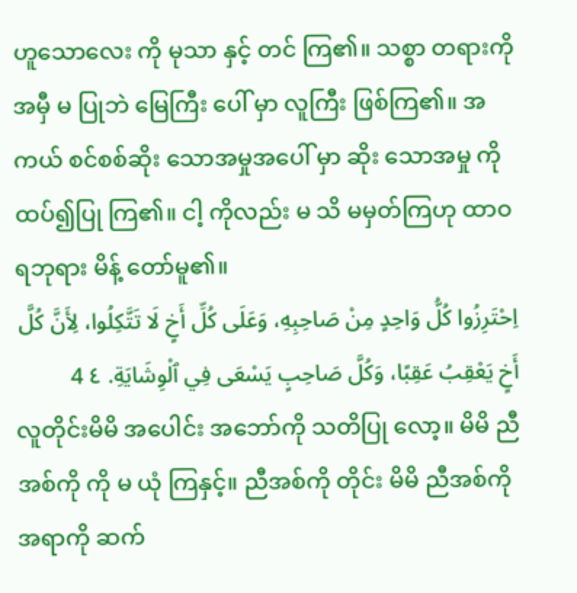ဟူသောလေး ကို မုသာ နှင့် တင် ကြ၏။ သစ္စာ တရားကို အမှီ မ ပြုဘဲ မြေကြီး ပေါ် မှာ လူကြီး ဖြစ်ကြ၏။ အကယ် စင်စစ်ဆိုး သောအမှုအပေါ် မှာ ဆိုး သောအမှု ကို ထပ်၍ပြု ကြ၏။ ငါ့ ကိုလည်း မ သိ မမှတ်ကြဟု ထာဝရဘုရား မိန့် တော်မူ၏။
اِحْتَرِزُوا كُلُّ وَاحِدٍ مِنْ صَاحِبِهِ، وَعَلَى كُلِّ أَخٍ لَا تَتَّكِلُوا، لِأَنَّ كُلَّ أَخٍ يَعْقِبُ عَقِبًا، وَكُلَّ صَاحِبٍ يَسْعَى فِي ٱلْوِشَايَةِ. ٤ 4
လူတိုင်းမိမိ အပေါင်း အဘော်ကို သတိပြု လော့။ မိမိ ညီအစ်ကို ကို မ ယုံ ကြနှင့်။ ညီအစ်ကို တိုင်း မိမိ ညီအစ်ကိုအရာကို ဆက်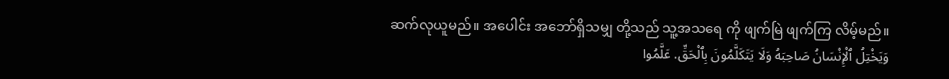ဆက်လုယူမည်။ အပေါင်း အဘော်ရှိသမျှ တို့သည် သူ့အသရေ ကို ဖျက်မြဲ ဖျက်ကြ လိမ့်မည်။
وَيَخْتِلُ ٱلْإِنْسَانُ صَاحِبَهُ وَلَا يَتَكَلَّمُونَ بِٱلْحَقِّ. عَلَّمُوا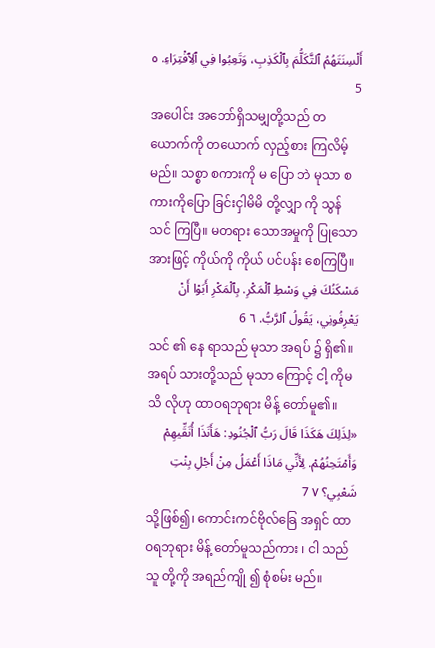أَلْسِنَتَهُمُ ٱلتَّكَلُّمَ بِٱلْكَذِبِ، وَتَعِبُوا فِي ٱلِٱفْتِرَاءِ. ٥ 5
အပေါင်း အဘော်ရှိသမျှတို့သည် တယောက်ကို တယောက် လှည့်စား ကြလိမ့်မည်။ သစ္စာ စကားကို မ ပြော ဘဲ မုသာ စကားကိုပြော ခြင်းငှါမိမိ တို့လျှာ ကို သွန်သင် ကြပြီ။ မတရား သောအမှုကို ပြုသောအားဖြင့် ကိုယ်ကို ကိုယ် ပင်ပန်း စေကြပြီ။
مَسْكَنُكَ فِي وَسْطِ ٱلْمَكْرِ. بِٱلْمَكْرِ أَبَوْا أَنْ يَعْرِفُونِي، يَقُولُ ٱلرَّبُّ. ٦ 6
သင် ၏ နေ ရာသည် မုသာ အရပ် ၌ ရှိ၏။ အရပ် သားတို့သည် မုသာ ကြောင့် ငါ့ ကိုမ သိ လိုဟု ထာဝရဘုရား မိန့် တော်မူ၏။
«لِذَلِكَ هَكَذَا قَالَ رَبُّ ٱلْجُنُودِ: هَأَنَذَا أُنَقِّيهِمْ وَأَمْتَحِنُهُمْ. لِأَنِّي مَاذَا أَعْمَلُ مِنْ أَجْلِ بِنْتِ شَعْبِي؟ ٧ 7
သို့ဖြစ်၍၊ ကောင်းကင်ဗိုလ်ခြေ အရှင် ထာဝရဘုရား မိန့် တော်မူသည်ကား ၊ ငါ သည်သူ တို့ကို အရည်ကျို ၍ စုံစမ်း မည်။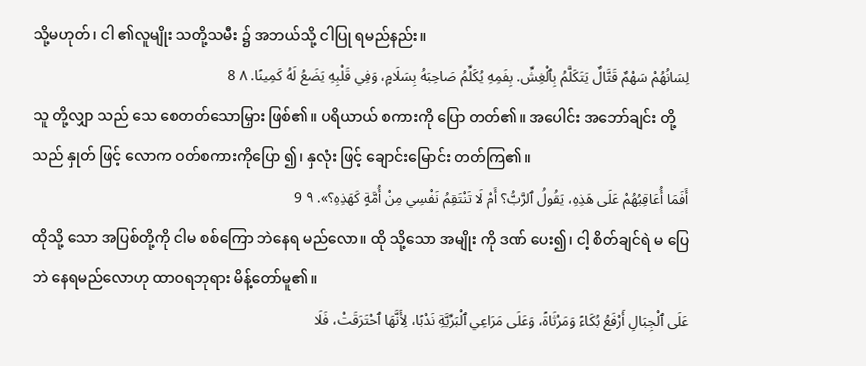သို့မဟုတ်၊ ငါ ၏လူမျိုး သတို့သမီး ၌ အဘယ်သို့ ငါပြု ရမည်နည်း။
لِسَانُهُمْ سَهْمٌ قَتَّالٌ يَتَكَلَّمُ بِٱلْغِشِّ. بِفَمِهِ يُكَلِّمُ صَاحِبَهُ بِسَلَامٍ، وَفِي قَلْبِهِ يَضَعُ لَهُ كَمِينًا. ٨ 8
သူ တို့လျှာ သည် သေ စေတတ်သောမြှား ဖြစ်၏။ ပရိယာယ် စကားကို ပြော တတ်၏။ အပေါင်း အဘော်ချင်း တို့သည် နှုတ် ဖြင့် လောက ဝတ်စကားကိုပြော ၍၊ နှလုံး ဖြင့် ချောင်းမြောင်း တတ်ကြ၏။
أَفَمَا أُعَاقِبُهُمْ عَلَى هَذِهِ، يَقُولُ ٱلرَّبُّ؟ أَمْ لَا تَنْتَقِمُ نَفْسِي مِنْ أُمَّةٍ كَهَذِهِ؟». ٩ 9
ထိုသို့ သော အပြစ်တို့ကို ငါမ စစ်ကြော ဘဲနေရ မည်လော။ ထို သို့သော အမျိုး ကို ဒဏ် ပေး၍၊ ငါ့ စိတ်ချင်ရဲ မ ပြေဘဲ နေရမည်လောဟု ထာဝရဘုရား မိန့်တော်မူ၏။
عَلَى ٱلْجِبَالِ أَرْفَعُ بُكَاءً وَمَرْثَاةً، وَعَلَى مَرَاعِي ٱلْبَرِّيَّةِ نَدْبًا، لِأَنَّهَا ٱحْتَرَقَتْ، فَلَا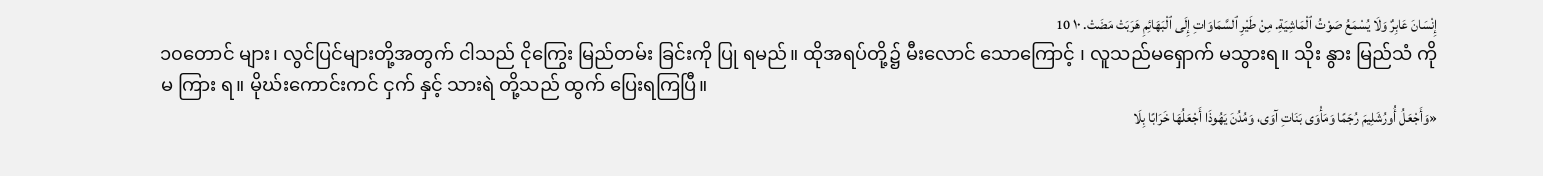إِنْسَانَ عَابِرٌ وَلَا يُسْمَعُ صَوْتُ ٱلْمَاشِيَةِ. مِنْ طَيْرِ ٱلسَّمَاوَاتِ إِلَى ٱلْبَهَائِمِ هَرَبَتْ مَضَتْ. ١٠ 10
၁၀တောင် များ၊ လွင်ပြင်များတို့အတွက် ငါသည် ငိုကြွေး မြည်တမ်း ခြင်းကို ပြု ရမည်။ ထိုအရပ်တို့၌ မီးလောင် သောကြောင့် ၊ လူသည်မရှောက် မသွားရ။ သိုး နွား မြည်သံ ကို မ ကြား ရ။ မိုဃ်းကောင်းကင် ငှက် နှင့် သားရဲ တို့သည် ထွက် ပြေးရကြပြီ။
«وَأَجْعَلُ أُورُشَلِيمَ رُجَمًا وَمَأْوَى بَنَاتِ آوَى، وَمُدُنَ يَهُوذَا أَجْعَلُهَا خَرَابًا بِلَا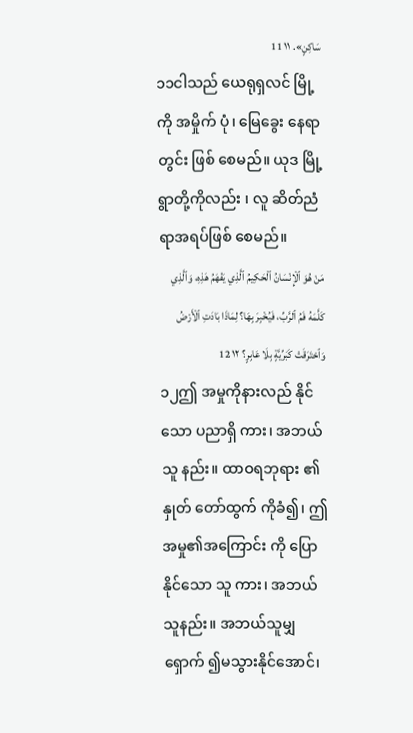سَاكِنٍ». ١١ 11
၁၁ငါသည် ယေရုရှလင် မြို့ကို အမှိုက် ပုံ၊ မြေခွေး နေရာတွင်း ဖြစ် စေမည်။ ယုဒ မြို့ ရွာတို့ကိုလည်း ၊ လူ ဆိတ်ညံ ရာအရပ်ဖြစ် စေမည်။
مَنْ هُوَ ٱلْإِنْسَانُ ٱلْحَكِيمُ ٱلَّذِي يَفْهَمُ هَذِهِ، وَٱلَّذِي كَلَّمَهُ فَمُ ٱلرَّبِّ، فَيُخْبِرَ بِهَا؟ لِمَاذَا بَادَتِ ٱلْأَرْضُ وَٱحْتَرَقَتْ كَبَرِّيَّةٍ بِلَا عَابِرٍ؟ ١٢ 12
၁၂ဤ အမှုကိုနားလည် နိုင်သော ပညာရှိ ကား၊ အဘယ်သူ နည်း။ ထာဝရဘုရား ၏ နှုတ် တော်ထွက် ကိုခံ၍၊ ဤအမှု၏အကြောင်း ကို ပြော နိုင်သော သူ ကား၊ အဘယ် သူနည်း။ အဘယ်သူမျှရှောက် ၍မသွားနိုင်အောင်၊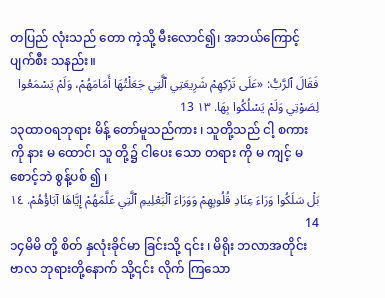တပြည် လုံးသည် တော ကဲ့သို့ မီးလောင်၍၊ အဘယ်ကြောင့် ပျက်စီး သနည်း။
فَقَالَ ٱلرَّبُّ: «عَلَى تَرْكِهِمْ شَرِيعَتِي ٱلَّتِي جَعَلْتُهَا أَمَامَهُمْ، وَلَمْ يَسْمَعُوا لِصَوْتِي وَلَمْ يَسْلُكُوا بِهَا. ١٣ 13
၁၃ထာဝရဘုရား မိန့် တော်မူသည်ကား ၊ သူတို့သည် ငါ့ စကား ကို နား မ ထောင်၊ သူ တို့၌ ငါပေး သော တရား ကို မ ကျင့် မစောင့်ဘဲ စွန့်ပစ် ၍ ၊
بَلْ سَلَكُوا وَرَاءَ عِنَادِ قُلُوبِهِمْ وَوَرَاءَ ٱلْبَعْلِيمِ ٱلَّتِي عَلَّمَهُمْ إِيَّاهَا آبَاؤُهُمْ. ١٤ 14
၁၄မိမိ တို့ စိတ် နှလုံးခိုင်မာ ခြင်းသို့ ၎င်း ၊ မိရိုး ဘလာအတိုင်း ဗာလ ဘုရားတို့နောက် သို့၎င်း လိုက် ကြသော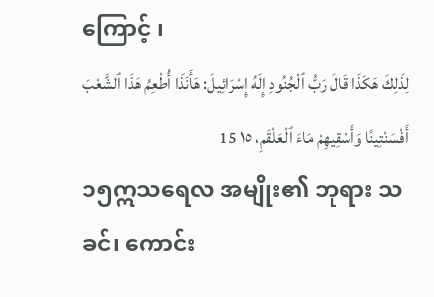ကြောင့် ၊
لِذَلِكَ هَكَذَا قَالَ رَبُّ ٱلْجُنُودِ إِلَهُ إِسْرَائِيلَ: هَأَنَذَا أُطْعِمُ هَذَا ٱلشَّعْبَ أَفْسَنْتِينًا وَأَسْقِيهِمْ مَاءَ ٱلْعَلْقَمِ، ١٥ 15
၁၅ဣသရေလ အမျိုး၏ ဘုရား သခင်၊ ကောင်း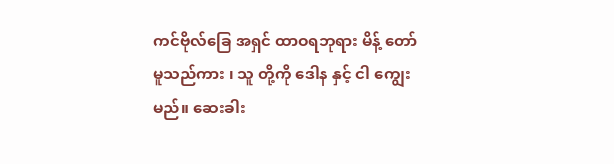ကင်ဗိုလ်ခြေ အရှင် ထာဝရဘုရား မိန့် တော်မူသည်ကား ၊ သူ တို့ကို ဒေါန နှင့် ငါ ကျွေး မည်။ ဆေးခါး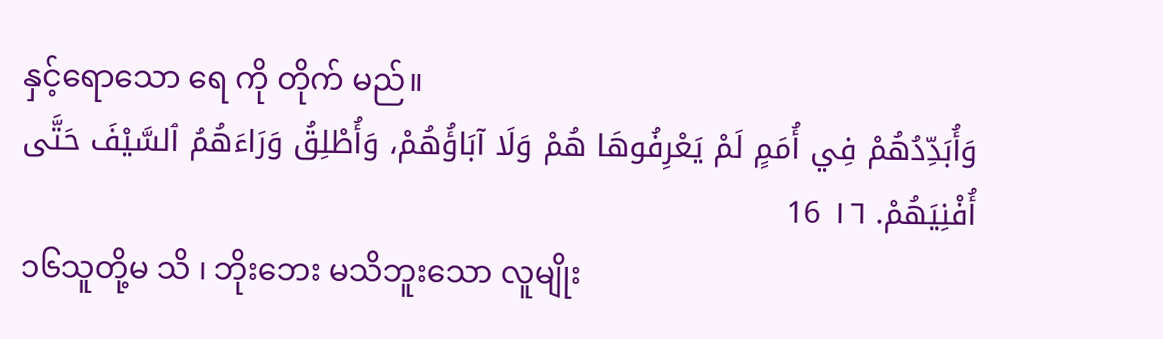နှင့်ရောသော ရေ ကို တိုက် မည်။
وَأُبَدِّدُهُمْ فِي أُمَمٍ لَمْ يَعْرِفُوهَا هُمْ وَلَا آبَاؤُهُمْ، وَأُطْلِقُ وَرَاءَهُمُ ٱلسَّيْفَ حَتَّى أُفْنِيَهُمْ. ١٦ 16
၁၆သူတို့မ သိ ၊ ဘိုးဘေး မသိဘူးသော လူမျိုး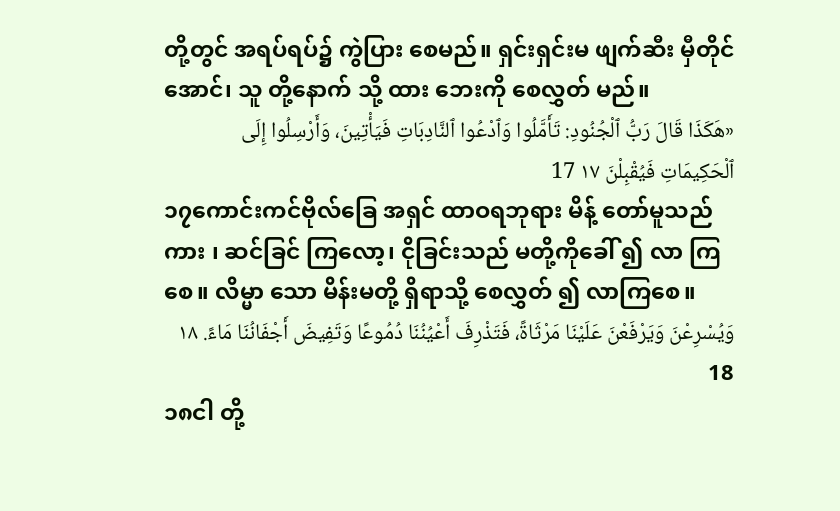တို့တွင် အရပ်ရပ်၌ ကွဲပြား စေမည်။ ရှင်းရှင်းမ ဖျက်ဆီး မှီတိုင်အောင်၊ သူ တို့နောက် သို့ ထား ဘေးကို စေလွှတ် မည်။
«هَكَذَا قَالَ رَبُّ ٱلْجُنُودِ: تَأَمَّلُوا وَٱدْعُوا ٱلنَّادِبَاتِ فَيَأْتِينَ، وَأَرْسِلُوا إِلَى ٱلْحَكِيمَاتِ فَيُقْبِلْنَ ١٧ 17
၁၇ကောင်းကင်ဗိုလ်ခြေ အရှင် ထာဝရဘုရား မိန့် တော်မူသည်ကား ၊ ဆင်ခြင် ကြလော့၊ ငိုခြင်းသည် မတို့ကိုခေါ် ၍ လာ ကြစေ။ လိမ္မာ သော မိန်းမတို့ ရှိရာသို့ စေလွှတ် ၍ လာကြစေ။
وَيُسْرِعْنَ وَيَرْفَعْنَ عَلَيْنَا مَرْثَاةً، فَتَذْرِفَ أَعْيُنُنَا دُمُوعًا وَتَفِيضَ أَجْفَانُنَا مَاءً. ١٨ 18
၁၈ငါ တို့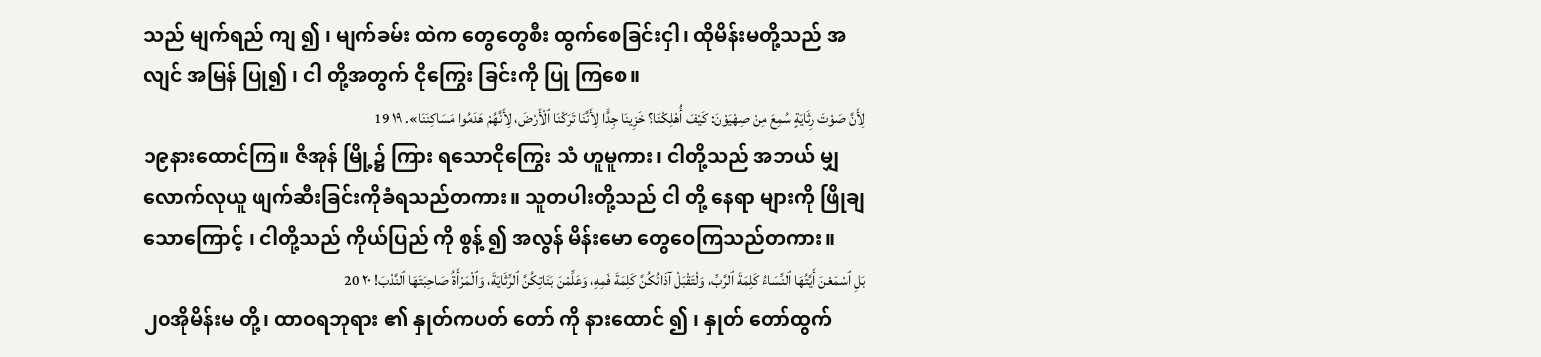သည် မျက်ရည် ကျ ၍ ၊ မျက်ခမ်း ထဲက တွေတွေစီး ထွက်စေခြင်းငှါ၊ ထိုမိန်းမတို့သည် အလျင် အမြန် ပြု၍ ၊ ငါ တို့အတွက် ငိုကြွေး ခြင်းကို ပြု ကြစေ။
لِأَنَّ صَوْتَ رِثَايَةٍ سُمِعَ مِنْ صِهْيَوْنَ: كَيْفَ أُهْلِكْنَا؟ خَزِينَا جِدًّا لِأَنَّنَا تَرَكْنَا ٱلْأَرْضَ، لِأَنَّهُمْ هَدَمُوا مَسَاكِنَنَا». ١٩ 19
၁၉နားထောင်ကြ။ ဇိအုန် မြို့၌ ကြား ရသောငိုကြွေး သံ ဟူမူကား၊ ငါတို့သည် အဘယ် မျှလောက်လုယူ ဖျက်ဆီးခြင်းကိုခံရသည်တကား။ သူတပါးတို့သည် ငါ တို့ နေရာ များကို ဖြိုချ သောကြောင့် ၊ ငါတို့သည် ကိုယ်ပြည် ကို စွန့် ၍ အလွန် မိန်းမော တွေဝေကြသည်တကား။
بَلِ ٱسْمَعْنَ أَيَّتُهَا ٱلنِّسَاءُ كَلِمَةَ ٱلرَّبِّ، وَلْتَقْبَلْ آذَانُكُنَّ كَلِمَةَ فَمِهِ، وَعَلِّمْنَ بَنَاتِكُنَّ ٱلرِّثَايَةَ، وَٱلْمَرْأَةُ صَاحِبَتَهَا ٱلنَّدْبَ! ٢٠ 20
၂၀အိုမိန်းမ တို့၊ ထာဝရဘုရား ၏ နှုတ်ကပတ် တော် ကို နားထောင် ၍ ၊ နှုတ် တော်ထွက်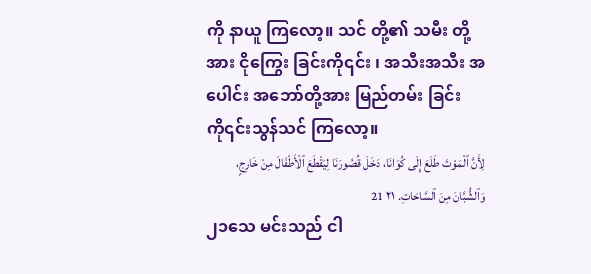ကို နာယူ ကြလော့။ သင် တို့၏ သမီး တို့အား ငိုကြွေး ခြင်းကို၎င်း ၊ အသီးအသီး အပေါင်း အဘော်တို့အား မြည်တမ်း ခြင်းကို၎င်းသွန်သင် ကြလော့။
لِأَنَّ ٱلْمَوْتَ طَلَعَ إِلَى كُوَانَا، دَخَلَ قُصُورَنَا لِيَقْطَعَ ٱلْأَطْفَالَ مِنْ خَارِجٍ، وَٱلشُّبَّانَ مِنَ ٱلسَّاحَاتِ. ٢١ 21
၂၁သေ မင်းသည် ငါ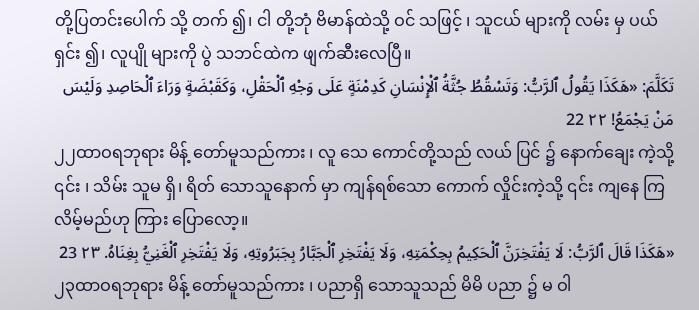တို့ပြတင်းပေါက် သို့ တက် ၍၊ ငါ တို့ဘုံ ဗိမာန်ထဲသို့ ဝင် သဖြင့် ၊ သူငယ် များကို လမ်း မှ ပယ်ရှင်း ၍၊ လူပျို များကို ပွဲ သဘင်ထဲက ဖျက်ဆီးလေပြီ။
تَكَلَّمَ: «هَكَذَا يَقُولُ ٱلرَّبُّ: وَتَسْقُطُ جُثَّةُ ٱلْإِنْسَانِ كَدِمْنَةٍ عَلَى وَجْهِ ٱلْحَقْلِ، وَكَقَبْضَةٍ وَرَاءَ ٱلْحَاصِدِ وَلَيْسَ مَنْ يَجْمَعُ! ٢٢ 22
၂၂ထာဝရဘုရား မိန့် တော်မူသည်ကား ၊ လူ သေ ကောင်တို့သည် လယ် ပြင် ၌ နောက်ချေး ကဲ့သို့ ၎င်း ၊ သိမ်း သူမ ရှိ၊ ရိတ် သောသူနောက် မှာ ကျန်ရစ်သော ကောက် လှိုင်းကဲ့သို့ ၎င်း ကျနေ ကြလိမ့်မည်ဟု ကြား ပြောလော့။
«هَكَذَا قَالَ ٱلرَّبُّ: لَا يَفْتَخِرَنَّ ٱلْحَكِيمُ بِحِكْمَتِهِ، وَلَا يَفْتَخِرِ ٱلْجَبَّارُ بِجَبَرُوتِهِ، وَلَا يَفْتَخِرِ ٱلْغَنِيُّ بِغِنَاهُ. ٢٣ 23
၂၃ထာဝရဘုရား မိန့် တော်မူသည်ကား ၊ ပညာရှိ သောသူသည် မိမိ ပညာ ၌ မ ဝါ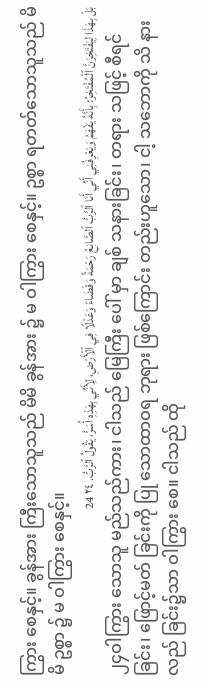ကြွား စေနှင့်။ ခွန်အား ကြီးသောသူသည် မိမိ ခွန်အား ၌ မ ဝါကြွား စေနှင့်။ ဥစ္စာ ရတတ်သောသူသည် မိမိ ဥစ္စာ ၌ မ ဝါကြွား စေနှင့်။
بَلْ بِهَذَا لِيَفْتَخِرَنَّ ٱلْمُفْتَخِرُ: بِأَنَّهُ يَفْهَمُ وَيَعْرِفُنِي أَنِّي أَنَا ٱلرَّبُّ ٱلصَّانِعُ رَحْمَةً وَقَضَاءً وَعَدْلًا فِي ٱلْأَرْضِ، لِأَنِّي بِهَذِهِ أُسَرُّ، يَقُولُ ٱلرَّبُّ. ٢٤ 24
၂၄ဝါကြွား သောသူ မည်သည်ကား၊ ငါသည် မြေကြီး ပေါ် မှာ ချစ် သနားခြင်း၊ တရား သဖြင့် စီရင်ခြင်း၊ ဖြောင့်မတ် ခြင်းကို ပြု သောထာဝရ ဘုရား ဖြစ်ကြောင်း တည်းဟူသော၊ ငါ့ သဘောကို သိ နားလည် ခြင်း၌သာ ဝါကြွား စေ။ ငါသည် ထို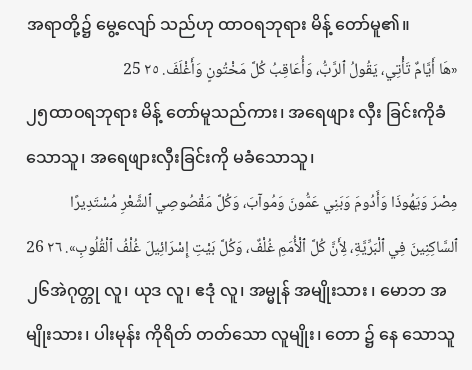အရာတို့၌ မွေ့လျော် သည်ဟု ထာဝရဘုရား မိန့် တော်မူ၏။
«هَا أَيَّامٌ تَأْتِي، يَقُولُ ٱلرَّبُّ، وَأُعَاقِبُ كُلَّ مَخْتُونٍ وَأَغْلَفَ. ٢٥ 25
၂၅ထာဝရဘုရား မိန့် တော်မူသည်ကား၊ အရေဖျား လှီး ခြင်းကိုခံ သောသူ၊ အရေဖျားလှီးခြင်းကို မခံသောသူ၊
مِصْرَ وَيَهُوذَا وَأَدُومَ وَبَنِي عَمُّونَ وَمُوآبَ، وَكُلَّ مَقْصُوصِي ٱلشَّعْرِ مُسْتَدِيرًا ٱلسَّاكِنِينَ فِي ٱلْبَرِّيَّةِ، لِأَنَّ كُلَّ ٱلْأُمَمِ غُلْفٌ، وَكُلَّ بَيْتِ إِسْرَائِيلَ غُلْفُ ٱلْقُلُوبِ». ٢٦ 26
၂၆အဲဂုတ္တု လူ၊ ယုဒ လူ၊ ဧဒုံ လူ၊ အမ္မုန် အမျိုးသား ၊ မောဘ အမျိုးသား၊ ပါးမုန်း ကိုရိတ် တတ်သော လူမျိုး၊ တော ၌ နေ သောသူ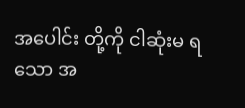အပေါင်း တို့ကို ငါဆုံးမ ရသော အ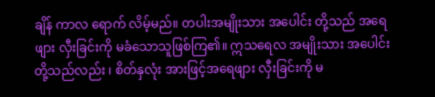ချိန် ကာလ ရောက် လိမ့်မည်။ တပါးအမျိုးသား အပေါင်း တို့သည် အရေဖျား လှီးခြင်းကို မခံသောသူဖြစ်ကြ၏။ ဣသရေလ အမျိုးသား အပေါင်း တို့သည်လည်း ၊ စိတ်နှလုံး အားဖြင့်အရေဖျား လှီးခြင်းကို မ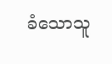ခံသောသူ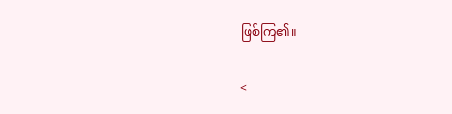ဖြစ်ကြ၏။

<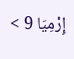إِرْمِيَا 9 >